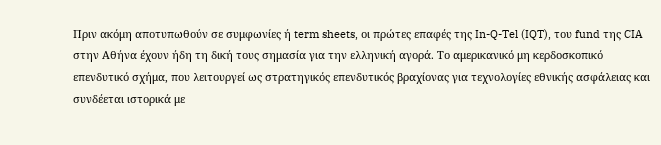Πριν ακόμη αποτυπωθούν σε συμφωνίες ή term sheets, οι πρώτες επαφές της In-Q-Tel (IQT), του fund της CIA στην Αθήνα έχουν ήδη τη δική τους σημασία για την ελληνική αγορά. Το αμερικανικό μη κερδοσκοπικό επενδυτικό σχήμα, που λειτουργεί ως στρατηγικός επενδυτικός βραχίονας για τεχνολογίες εθνικής ασφάλειας και συνδέεται ιστορικά με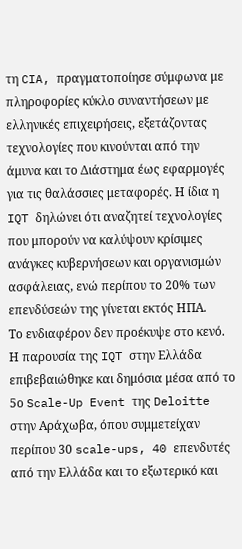τη CIA, πραγματοποίησε σύμφωνα με πληροφορίες κύκλο συναντήσεων με ελληνικές επιχειρήσεις, εξετάζοντας τεχνολογίες που κινούνται από την άμυνα και το Διάστημα έως εφαρμογές για τις θαλάσσιες μεταφορές. Η ίδια η IQT δηλώνει ότι αναζητεί τεχνολογίες που μπορούν να καλύψουν κρίσιμες ανάγκες κυβερνήσεων και οργανισμών ασφάλειας, ενώ περίπου το 20% των επενδύσεών της γίνεται εκτός ΗΠΑ.
Το ενδιαφέρον δεν προέκυψε στο κενό. Η παρουσία της IQT στην Ελλάδα επιβεβαιώθηκε και δημόσια μέσα από το 5ο Scale-Up Event της Deloitte στην Αράχωβα, όπου συμμετείχαν περίπου 30 scale-ups, 40 επενδυτές από την Ελλάδα και το εξωτερικό και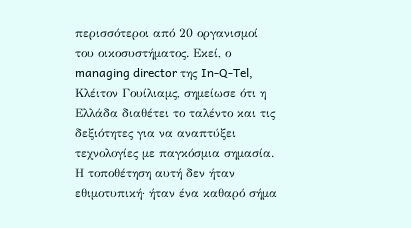περισσότεροι από 20 οργανισμοί του οικοσυστήματος. Εκεί, ο managing director της In-Q-Tel, Κλέιτον Γουίλιαμς, σημείωσε ότι η Ελλάδα διαθέτει το ταλέντο και τις δεξιότητες για να αναπτύξει τεχνολογίες με παγκόσμια σημασία. Η τοποθέτηση αυτή δεν ήταν εθιμοτυπική· ήταν ένα καθαρό σήμα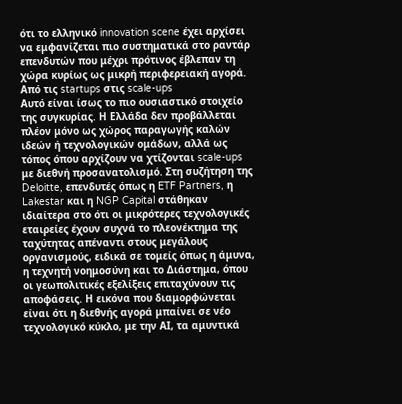ότι το ελληνικό innovation scene έχει αρχίσει να εμφανίζεται πιο συστηματικά στο ραντάρ επενδυτών που μέχρι πρότινος έβλεπαν τη χώρα κυρίως ως μικρή περιφερειακή αγορά.
Από τις startups στις scale-ups
Αυτό είναι ίσως το πιο ουσιαστικό στοιχείο της συγκυρίας. Η Ελλάδα δεν προβάλλεται πλέον μόνο ως χώρος παραγωγής καλών ιδεών ή τεχνολογικών ομάδων, αλλά ως τόπος όπου αρχίζουν να χτίζονται scale-ups με διεθνή προσανατολισμό. Στη συζήτηση της Deloitte, επενδυτές όπως η ETF Partners, η Lakestar και η NGP Capital στάθηκαν ιδιαίτερα στο ότι οι μικρότερες τεχνολογικές εταιρείες έχουν συχνά το πλεονέκτημα της ταχύτητας απέναντι στους μεγάλους οργανισμούς, ειδικά σε τομείς όπως η άμυνα, η τεχνητή νοημοσύνη και το Διάστημα, όπου οι γεωπολιτικές εξελίξεις επιταχύνουν τις αποφάσεις. Η εικόνα που διαμορφώνεται είναι ότι η διεθνής αγορά μπαίνει σε νέο τεχνολογικό κύκλο, με την ΑΙ, τα αμυντικά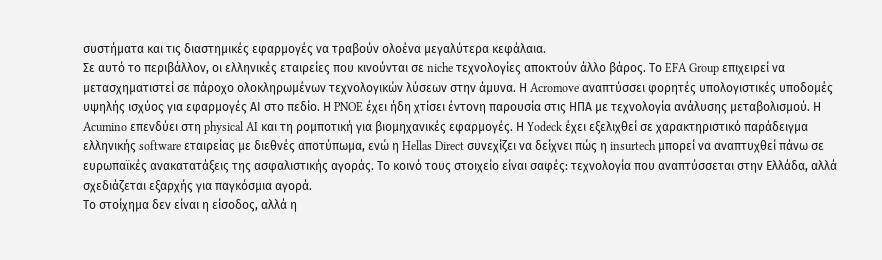συστήματα και τις διαστημικές εφαρμογές να τραβούν ολοένα μεγαλύτερα κεφάλαια.
Σε αυτό το περιβάλλον, οι ελληνικές εταιρείες που κινούνται σε niche τεχνολογίες αποκτούν άλλο βάρος. Το EFA Group επιχειρεί να μετασχηματιστεί σε πάροχο ολοκληρωμένων τεχνολογικών λύσεων στην άμυνα. Η Acromove αναπτύσσει φορητές υπολογιστικές υποδομές υψηλής ισχύος για εφαρμογές ΑΙ στο πεδίο. Η PNOE έχει ήδη χτίσει έντονη παρουσία στις ΗΠΑ με τεχνολογία ανάλυσης μεταβολισμού. Η Acumino επενδύει στη physical AI και τη ρομποτική για βιομηχανικές εφαρμογές. Η Yodeck έχει εξελιχθεί σε χαρακτηριστικό παράδειγμα ελληνικής software εταιρείας με διεθνές αποτύπωμα, ενώ η Hellas Direct συνεχίζει να δείχνει πώς η insurtech μπορεί να αναπτυχθεί πάνω σε ευρωπαϊκές ανακατατάξεις της ασφαλιστικής αγοράς. Το κοινό τους στοιχείο είναι σαφές: τεχνολογία που αναπτύσσεται στην Ελλάδα, αλλά σχεδιάζεται εξαρχής για παγκόσμια αγορά.
Το στοίχημα δεν είναι η είσοδος, αλλά η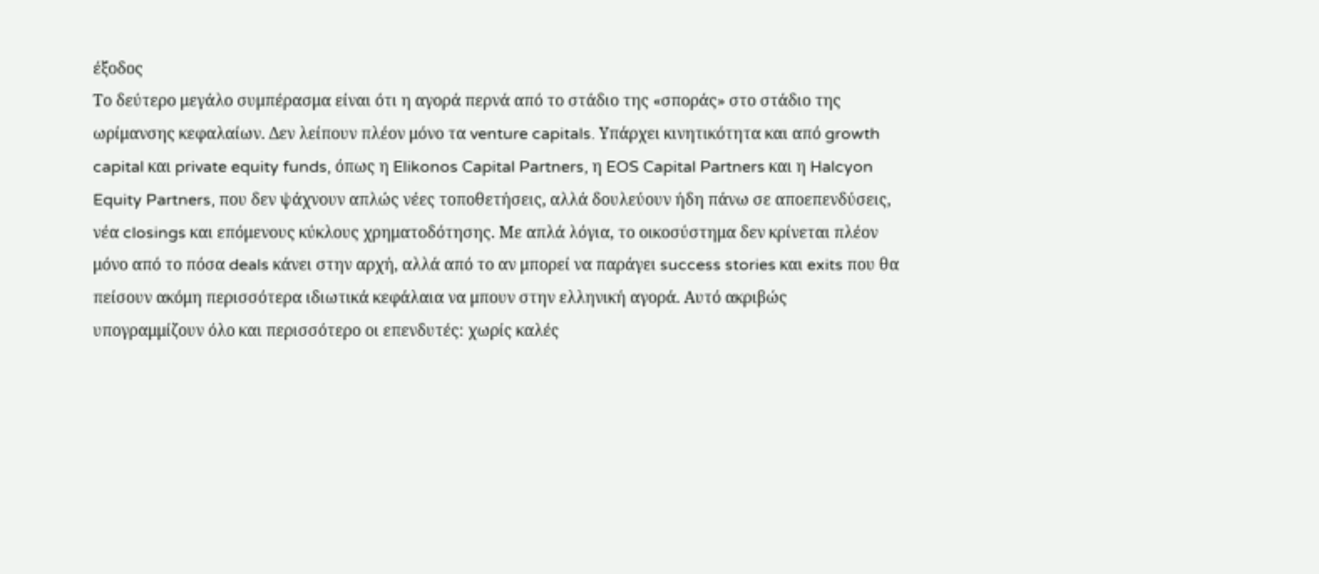έξοδος
Το δεύτερο μεγάλο συμπέρασμα είναι ότι η αγορά περνά από το στάδιο της «σποράς» στο στάδιο της ωρίμανσης κεφαλαίων. Δεν λείπουν πλέον μόνο τα venture capitals. Υπάρχει κινητικότητα και από growth capital και private equity funds, όπως η Elikonos Capital Partners, η EOS Capital Partners και η Halcyon Equity Partners, που δεν ψάχνουν απλώς νέες τοποθετήσεις, αλλά δουλεύουν ήδη πάνω σε αποεπενδύσεις, νέα closings και επόμενους κύκλους χρηματοδότησης. Με απλά λόγια, το οικοσύστημα δεν κρίνεται πλέον μόνο από το πόσα deals κάνει στην αρχή, αλλά από το αν μπορεί να παράγει success stories και exits που θα πείσουν ακόμη περισσότερα ιδιωτικά κεφάλαια να μπουν στην ελληνική αγορά. Αυτό ακριβώς υπογραμμίζουν όλο και περισσότερο οι επενδυτές: χωρίς καλές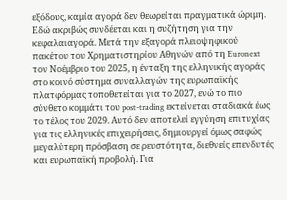εξόδους, καμία αγορά δεν θεωρείται πραγματικά ώριμη.
Εδώ ακριβώς συνδέεται και η συζήτηση για την κεφαλαιαγορά. Μετά την εξαγορά πλειοψηφικού πακέτου του Χρηματιστηρίου Αθηνών από τη Euronext τον Νοέμβριο του 2025, η ένταξη της ελληνικής αγοράς στο κοινό σύστημα συναλλαγών της ευρωπαϊκής πλατφόρμας τοποθετείται για το 2027, ενώ το πιο σύνθετο κομμάτι του post-trading εκτείνεται σταδιακά έως το τέλος του 2029. Αυτό δεν αποτελεί εγγύηση επιτυχίας για τις ελληνικές επιχειρήσεις, δημιουργεί όμως σαφώς μεγαλύτερη πρόσβαση σε ρευστότητα, διεθνείς επενδυτές και ευρωπαϊκή προβολή. Για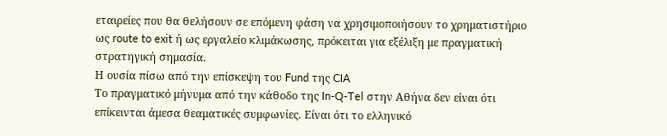εταιρείες που θα θελήσουν σε επόμενη φάση να χρησιμοποιήσουν το χρηματιστήριο ως route to exit ή ως εργαλείο κλιμάκωσης, πρόκειται για εξέλιξη με πραγματική στρατηγική σημασία.
Η ουσία πίσω από την επίσκεψη του Fund της CIA
Το πραγματικό μήνυμα από την κάθοδο της In-Q-Tel στην Αθήνα δεν είναι ότι επίκεινται άμεσα θεαματικές συμφωνίες. Είναι ότι το ελληνικό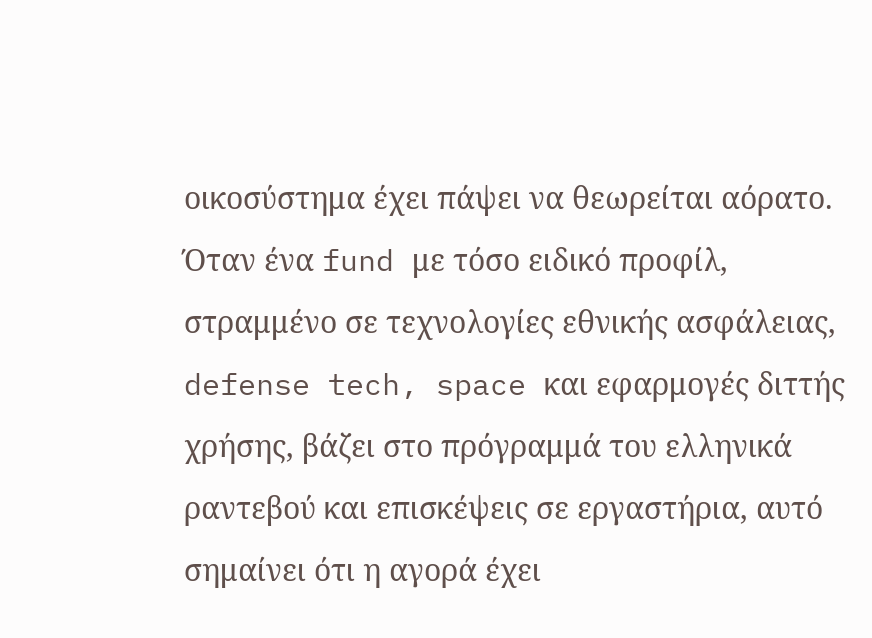οικοσύστημα έχει πάψει να θεωρείται αόρατο. Όταν ένα fund με τόσο ειδικό προφίλ, στραμμένο σε τεχνολογίες εθνικής ασφάλειας, defense tech, space και εφαρμογές διττής χρήσης, βάζει στο πρόγραμμά του ελληνικά ραντεβού και επισκέψεις σε εργαστήρια, αυτό σημαίνει ότι η αγορά έχει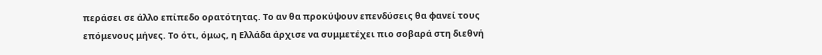περάσει σε άλλο επίπεδο ορατότητας. Το αν θα προκύψουν επενδύσεις θα φανεί τους επόμενους μήνες. Το ότι, όμως, η Ελλάδα άρχισε να συμμετέχει πιο σοβαρά στη διεθνή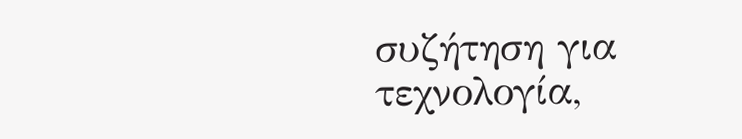συζήτηση για τεχνολογία,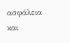ασφάλεια και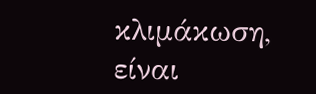κλιμάκωση, είναι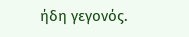ήδη γεγονός.